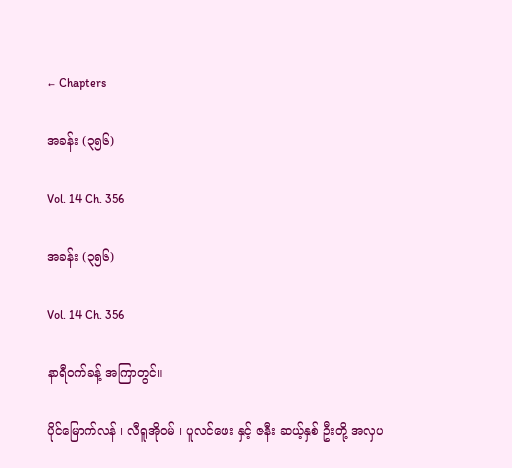← Chapters

အခန်း (၃၅၆)

Vol. 14 Ch. 356

အခန်း (၃၅၆)

Vol. 14 Ch. 356

နာရီဝက်ခန့် အကြာတွင်။

ပိုင်မြောက်လန် ၊ လီရူအိုဝမ် ၊ ပူလင်ဖေး နှင့် ဇနီး ဆယ့်နှစ် ဦးတို့ အလှပ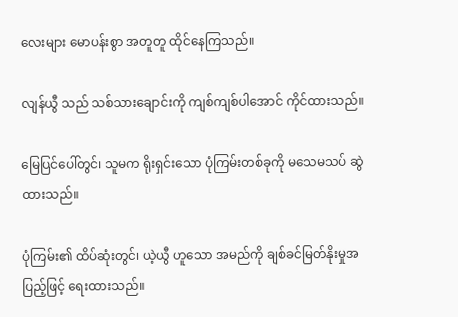လေးများ မောပန်းစွာ အတူတူ ထိုင်နေကြသည်။

လျန်ယွီ သည် သစ်သားချောင်းကို ကျစ်ကျစ်ပါအောင် ကိုင်ထားသည်။

မြေပြင်ပေါ်တွင်၊ သူမက ရိုးရှင်းသော ပုံကြမ်းတစ်ခုကို မသေမသပ် ဆွဲထားသည်။

ပုံကြမ်း၏ ထိပ်ဆုံးတွင်၊ ယဲ့ယွီ ဟူသော အမည်ကို ချစ်ခင်မြတ်နိုးမှုအပြည့်ဖြင့် ရေးထားသည်။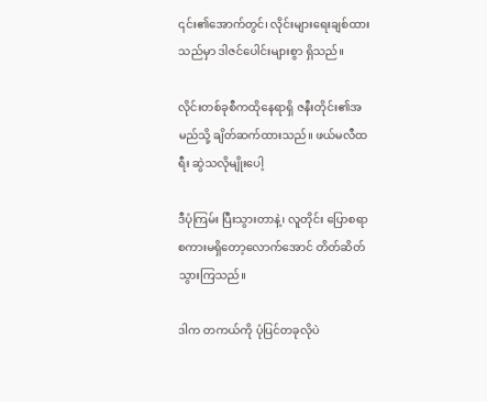၎င်း၏အောက်တွင်၊ လိုင်းများရေးချစ်ထားသည်မှာ ဒါဇင်ပေါင်းများစွာ ရှိသည်။

လိုင်းတစ်ခုစီကထိုနေရာရှိ ဇနီးတိုင်း၏အမည်သို့ ချိတ်ဆက်ထားသည်။ ဖယ်မလီထရီး ဆွဲသလိုမျိုးပေါ့

ဒီပုံကြမ်း ပြီးသွားတာနဲ့၊ လူတိုင်း ပြောစရာစကားမရှိတော့လောက်အောင် တိတ်ဆိတ်သွားကြသည်။

ဒါက တကယ်ကို ပုံပြင်တခုလိုပဲ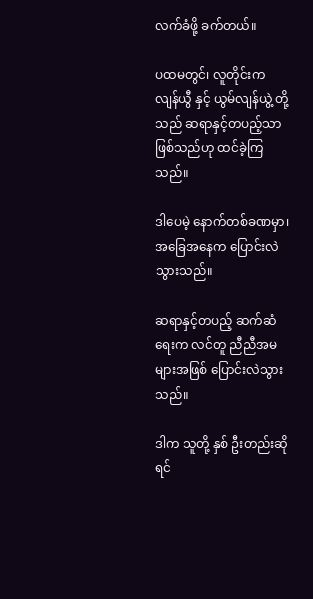လက်ခံဖို့ ခက်တယ်။

ပထမတွင်၊ လူတိုင်းက လျန်ယွီ နှင့် ယွမ်လျန်ယွဲ့ တို့သည် ဆရာနှင့်တပည့်သာ ဖြစ်သည်ဟု ထင်ခဲ့ကြသည်။

ဒါပေမဲ့ နောက်တစ်ခဏမှာ၊ အခြေအနေက ပြောင်းလဲသွားသည်။

ဆရာနှင့်တပည့် ဆက်ဆံရေးက လင်တူ ညီညီအမများအဖြစ် ပြောင်းလဲသွားသည်။

ဒါက သူတို့ နှစ် ဦးတည်းဆိုရင်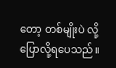တော့ တစ်မျိုးပဲ လို့ပြောလို့ရပေသည်။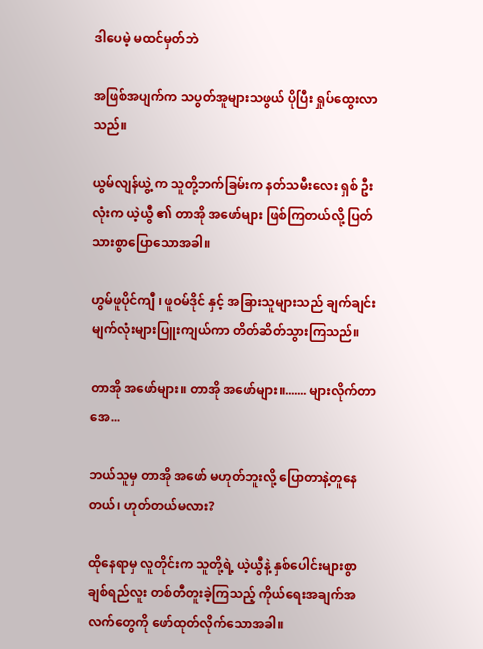ဒါပေမဲ့ မထင်မှတ်ဘဲ

အဖြစ်အပျက်က သပွတ်အူများသဖွယ် ပိုပြီး ရှုပ်ထွေးလာသည်။

ယွမ်လျန်ယွဲ့ က သူတို့ဘက်ခြမ်းက နတ်သမီးလေး ရှစ် ဦးလုံးက ယဲ့ယွီ ၏ တာအို အဖော်များ ဖြစ်ကြတယ်လို့ ပြတ်သားစွာပြောသောအခါ။

ဟွမ်ဖူပိုင်ကျီ ၊ ဖူဝမ်ဒိုင် နှင့် အခြားသူများသည် ချက်ချင်း မျက်လုံးများပြူးကျယ်ကာ တိတ်ဆိတ်သွားကြသည်။

တာအို အဖော်များ။ တာအို အဖော်များ။....... များလိုက်တာအေ...

ဘယ်သူမှ တာအို အဖော် မဟုတ်ဘူးလို့ ပြောတာနဲ့တူနေတယ်၊ ဟုတ်တယ်မလား?

ထိုနေရာမှ လူတိုင်းက သူတို့ရဲ့ ယဲ့ယွီနဲ့ နှစ်ပေါင်းများစွာ ချစ်ရည်လူး တစ်တီတူးခဲ့ကြသည့် ကိုယ်ရေးအချက်အလက်တွေကို ဖော်ထုတ်လိုက်သောအခါ။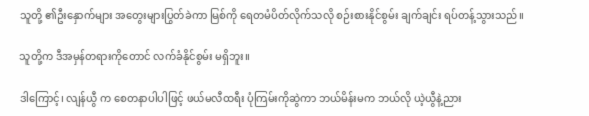သူတို့ ၏ဦးနှောက်များ အတွေးများပြွတ်ခဲကာ မြစ်ကို ရေတမံပိတ်လိုက်သလို စဉ်းစားနိုင်စွမ်း ချက်ချင်း ရပ်တန့်သွားသည်။

သူတို့က ဒီအမှန်တရားကိုတောင် လက်ခံနိုင်စွမ်း မရှိဘူး။

ဒါကြောင့်၊ လျန်ယွီ က စေတနာပါပါဖြင့် ဖယ်မလီထရီး ပုံကြမ်းကိုဆွဲကာ ဘယ်မိန်းမက ဘယ်လို ယဲ့ယွီနဲ့ညား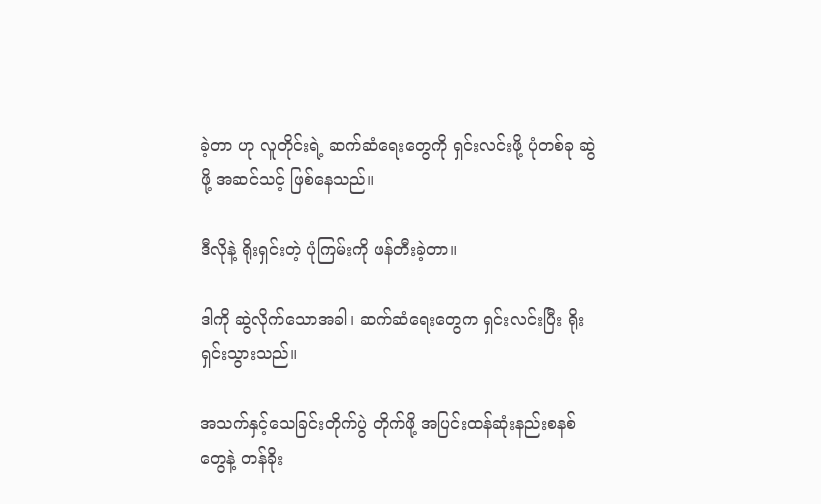ခဲ့တာ ဟု လူတိုင်းရဲ့ ဆက်ဆံရေးတွေကို ရှင်းလင်းဖို့ ပုံတစ်ခု ဆွဲဖို့ အဆင်သင့် ဖြစ်နေသည်။

ဒီလိုနဲ့ ရိုးရှင်းတဲ့ ပုံကြမ်းကို ဖန်တီးခဲ့တာ။

ဒါကို ဆွဲလိုက်သောအခါ၊ ဆက်ဆံရေးတွေက ရှင်းလင်းပြီး ရိုးရှင်းသွားသည်။

အသက်နှင့်သေခြင်းတိုက်ပွဲ တိုက်ဖို့ အပြင်းထန်ဆုံးနည်းစနစ်တွေနဲ့ တန်ခိုး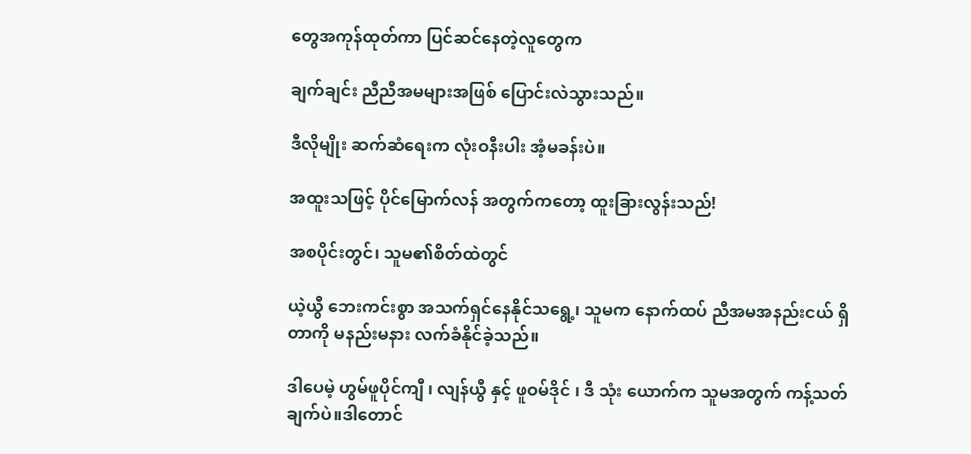တွေအကုန်ထုတ်ကာ ပြင်ဆင်နေတဲ့လူတွေက

ချက်ချင်း ညီညီအမများအဖြစ် ပြောင်းလဲသွားသည်။

ဒီလိုမျိုး ဆက်ဆံရေးက လုံးဝနီးပါး အံ့မခန်းပဲ။

အထူးသဖြင့် ပိုင်မြောက်လန် အတွက်ကတော့ ထူးခြားလွန်းသည်!

အစပိုင်းတွင်၊ သူမ၏စိတ်ထဲတွင်

ယဲ့ယွီ ဘေးကင်းစွာ အသက်ရှင်နေနိုင်သရွေ့၊ သူမက နောက်ထပ် ညီအမအနည်းငယ် ရှိတာကို မနည်းမနား လက်ခံနိုင်ခဲ့သည်။

ဒါပေမဲ့ ဟွမ်ဖူပိုင်ကျီ ၊ လျန်ယွီ နှင့် ဖူဝမ်ဒိုင် ၊ ဒီ သုံး ယောက်က သူမအတွက် ကန့်သတ်ချက်ပဲ။ဒါတောင်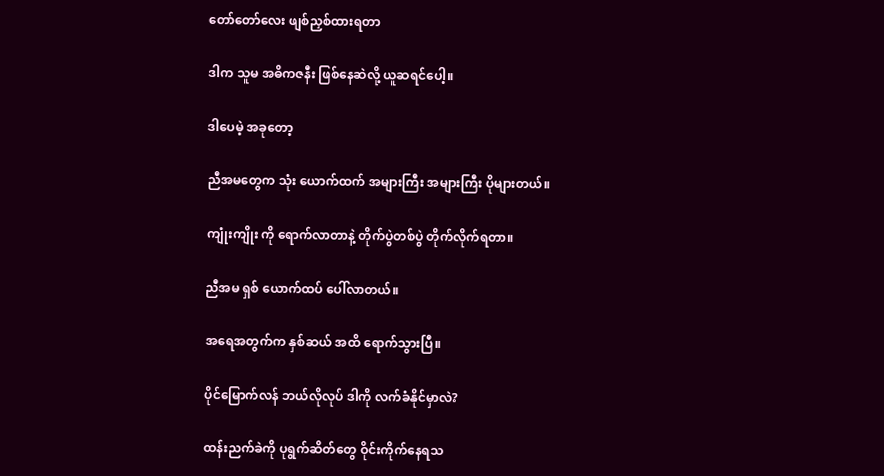တော်တော်လေး ဖျစ်ညှစ်ထားရတာ

ဒါက သူမ အဓိကဇနီး ဖြစ်နေဆဲလို့ ယူဆရင်ပေါ့။

ဒါပေမဲ့ အခုတော့

ညီအမတွေက သုံး ယောက်ထက် အများကြီး အများကြီး ပိုများတယ်။

ကျုံးကျိုး ကို ရောက်လာတာနဲ့ တိုက်ပွဲတစ်ပွဲ တိုက်လိုက်ရတာ။

ညီအမ ရှစ် ယောက်ထပ် ပေါ်လာတယ်။

အရေအတွက်က နှစ်ဆယ် အထိ ရောက်သွားပြီ။

ပိုင်မြောက်လန် ဘယ်လိုလုပ် ဒါကို လက်ခံနိုင်မှာလဲ?

ထန်းညက်ခဲကို ပုရွက်ဆိတ်တွေ ဝိုင်းကိုက်နေရသ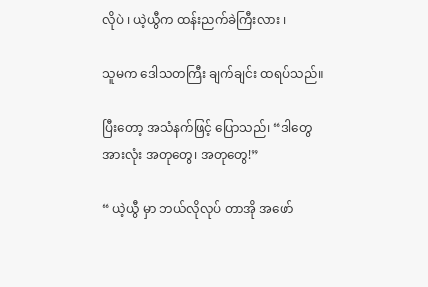လိုပဲ ၊ ယဲ့ယွီက ထန်းညက်ခဲကြီးလား ၊

သူမက ဒေါသတကြီး ချက်ချင်း ထရပ်သည်။

ပြီးတော့ အသံနက်ဖြင့် ပြောသည်၊ “ဒါတွေအားလုံး အတုတွေ၊ အတုတွေ!”

“ ယဲ့ယွီ မှာ ဘယ်လိုလုပ် တာအို အဖော်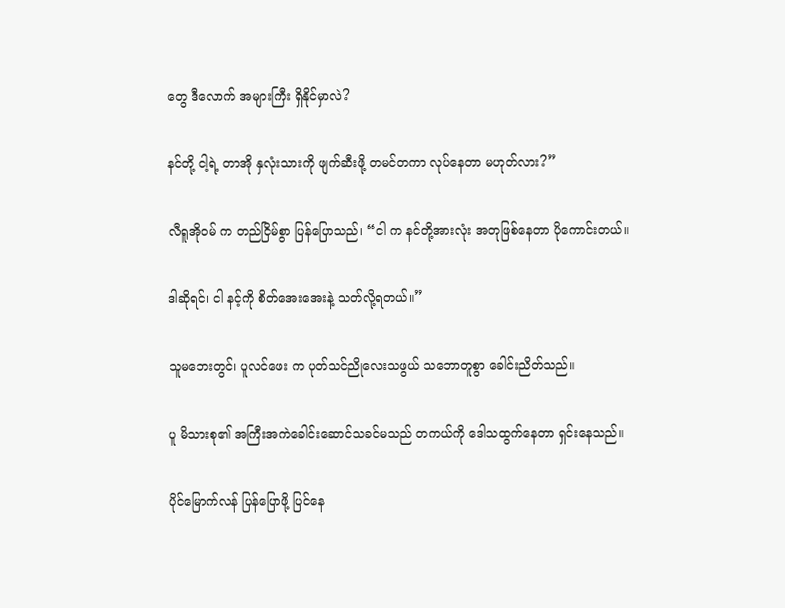တွေ ဒီလောက် အများကြီး ရှိနိုင်မှာလဲ?

နင်တို့ ငါ့ရဲ့ တာအို နှလုံးသားကို ဖျက်ဆီးဖို့ တမင်တကာ လုပ်နေတာ မဟုတ်လား?”

လီရူအိုဝမ် က တည်ငြိမ်စွာ ပြန်ပြောသည်၊ “ငါ က နင်တို့အားလုံး အတုဖြစ်နေတာ ပိုကောင်းတယ်။

ဒါဆိုရင်၊ ငါ နင့်ကို စိတ်အေးအေးနဲ့ သတ်လို့ရတယ်။”

သူမဘေးတွင်၊ ပူလင်ဖေး က ပုတ်သင်ညိုလေးသဖွယ် သဘောတူစွာ ခေါင်းညိတ်သည်။

ပူ မိသားစု၏ အကြီးအကဲခေါင်းဆောင်သခင်မသည် တကယ်ကို ဒေါသထွက်နေတာ ရှင်းနေသည်။

ပိုင်မြောက်လန် ပြန်ပြောဖို့ ပြင်နေ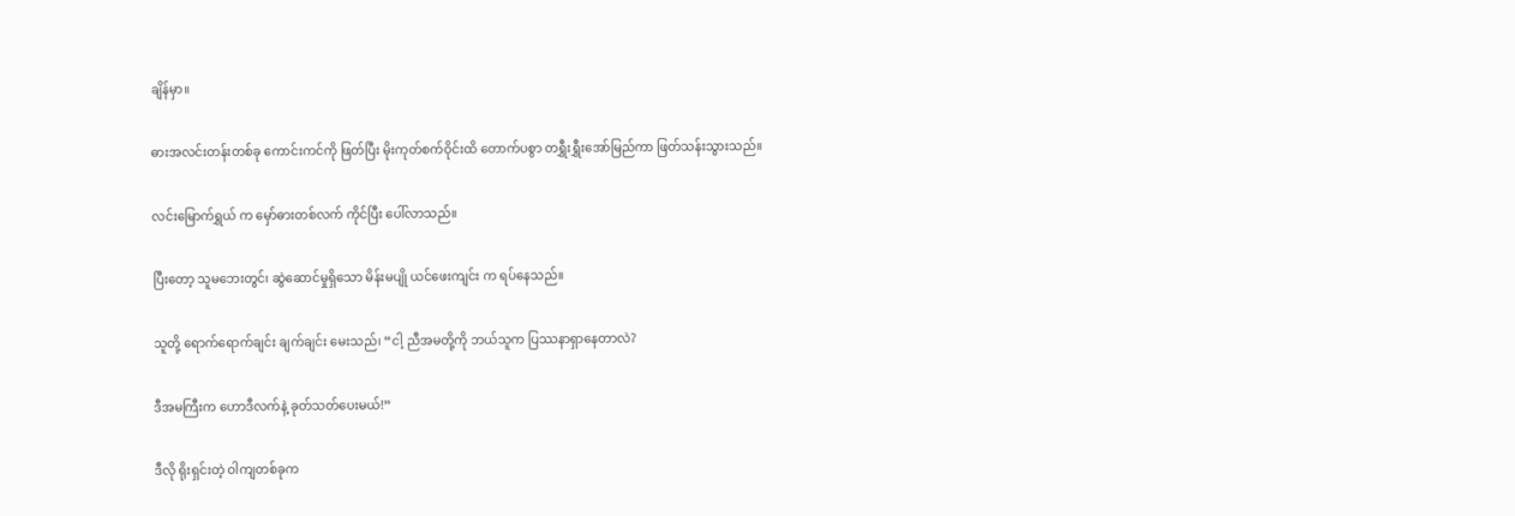ချိန်မှာ။

ဓားအလင်းတန်းတစ်ခု ကောင်းကင်ကို ဖြတ်ပြီး မိုးကုတ်စက်ဝိုင်းထိ တောက်ပစွာ တရွှီးရွှီးအော်မြည်ကာ ဖြတ်သန်းသွားသည်။

လင်းမြောက်ရွှယ် က မှော်ဓားတစ်လက် ကိုင်ပြီး ပေါ်လာသည်။

ပြီးတော့ သူမဘေးတွင်၊ ဆွဲဆောင်မှုရှိသော မိန်းမပျို ယင်ဖေးကျင်း က ရပ်နေသည်။

သူတို့ ရောက်ရောက်ချင်း ချက်ချင်း မေးသည်၊ “ငါ့ ညီအမတို့ကို ဘယ်သူက ပြဿနာရှာနေတာလဲ?

ဒီအမကြီးက ဟောဒီလက်နဲ့ ခုတ်သတ်ပေးမယ်!”

ဒီလို ရိုးရှင်းတဲ့ ဝါကျတစ်ခုက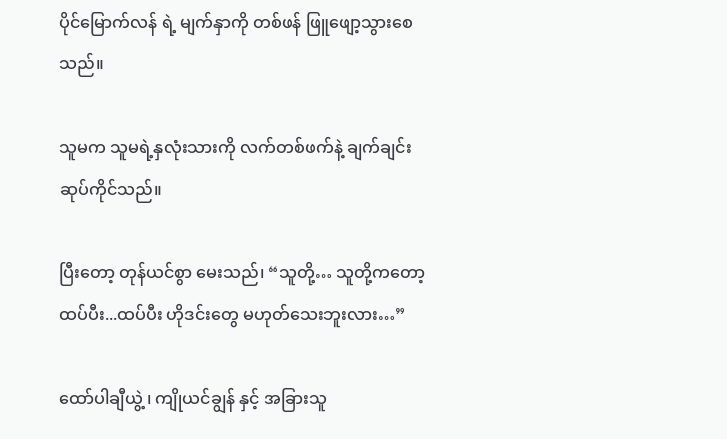ပိုင်မြောက်လန် ရဲ့ မျက်နှာကို တစ်ဖန် ဖြူဖျော့သွားစေသည်။

သူမက သူမရဲ့နှလုံးသားကို လက်တစ်ဖက်နဲ့ ချက်ချင်း ဆုပ်ကိုင်သည်။

ပြီးတော့ တုန်ယင်စွာ မေးသည်၊ “သူတို့… သူတို့ကတော့ ထပ်ပီး...ထပ်ပီး ဟိုဒင်းတွေ မဟုတ်သေးဘူးလား…”

ထော်ပါချီယွဲ့ ၊ ကျိုယင်ချွန် နှင့် အခြားသူ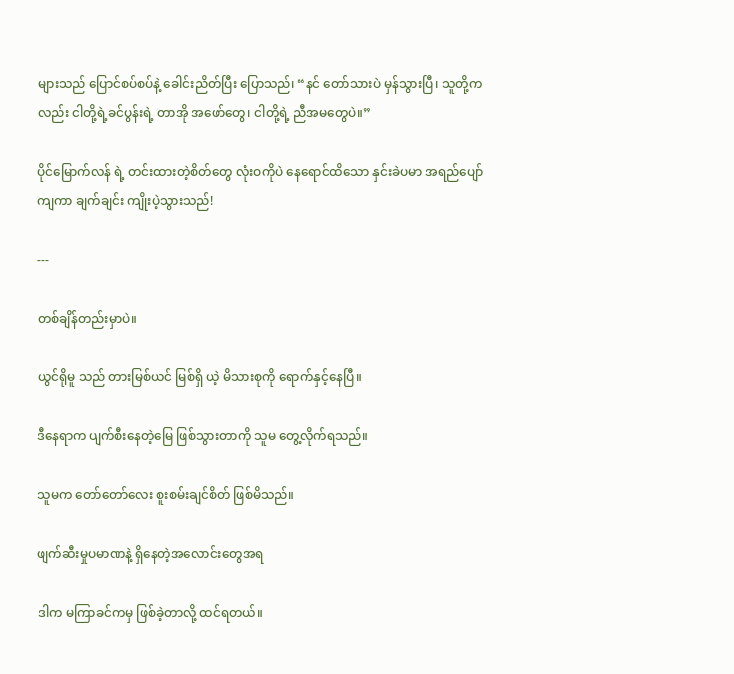များသည် ပြောင်စပ်စပ်နဲ့ ခေါင်းညိတ်ပြီး ပြောသည်၊ “နင် တော်သားပဲ မှန်သွားပြီ၊ သူတို့ကလည်း ငါတို့ရဲ့ခင်ပွန်းရဲ့ တာအို အဖော်တွေ၊ ငါတို့ရဲ့ ညီအမတွေပဲ။”

ပိုင်မြောက်လန် ရဲ့ တင်းထားတဲ့စိတ်တွေ လုံးဝကိုပဲ နေရောင်ထိသော နှင်းခဲပမာ အရည်ပျော်ကျကာ ချက်ချင်း ကျိုးပဲ့သွားသည်!

---

တစ်ချိန်တည်းမှာပဲ။

ယွင်ရိုမူ သည် တားမြစ်ယင် မြစ်ရှိ ယဲ့ မိသားစုကို ရောက်နှင့်နေပြီ။

ဒီနေရာက ပျက်စီးနေတဲ့မြေ ဖြစ်သွားတာကို သူမ တွေ့လိုက်ရသည်။

သူမက တော်တော်လေး စူးစမ်းချင်စိတ် ဖြစ်မိသည်။

ဖျက်ဆီးမှုပမာဏနဲ့ ရှိနေတဲ့အလောင်းတွေအရ

ဒါက မကြာခင်ကမှ ဖြစ်ခဲ့တာလို့ ထင်ရတယ်။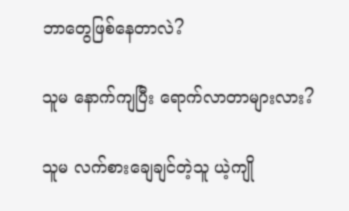ဘာတွေဖြစ်နေတာလဲ?

သူမ နောက်ကျပြီး ရောက်လာတာများလား?

သူမ လက်စားချေချင်တဲ့သူ ယဲ့ကျို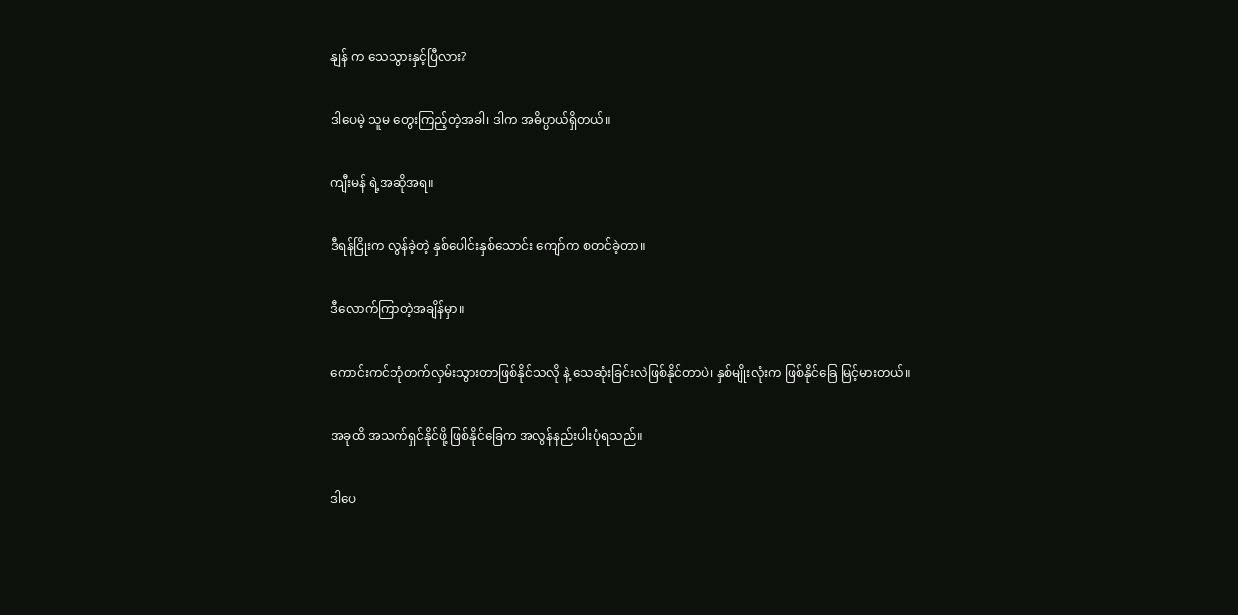နျန် က သေသွားနှင့်ပြီလား?

ဒါပေမဲ့ သူမ တွေးကြည့်တဲ့အခါ၊ ဒါက အဓိပ္ပာယ်ရှိတယ်။

ကျီးမန် ရဲ့အဆိုအရ။

ဒီရန်ငြိုးက လွန်ခဲ့တဲ့ နှစ်ပေါင်းနှစ်သောင်း ကျော်က စတင်ခဲ့တာ။

ဒီလောက်ကြာတဲ့အချိန်မှာ။

ကောင်းကင်ဘုံတက်လှမ်းသွားတာဖြစ်နိုင်သလို နဲ့ သေဆုံးခြင်းလဲဖြစ်နိုင်တာပဲ၊ နှစ်မျိုးလုံးက ဖြစ်နိုင်ခြေ မြင့်မားတယ်။

အခုထိ အသက်ရှင်နိုင်ဖို့ ဖြစ်နိုင်ခြေက အလွန်နည်းပါးပုံရသည်။

ဒါပေ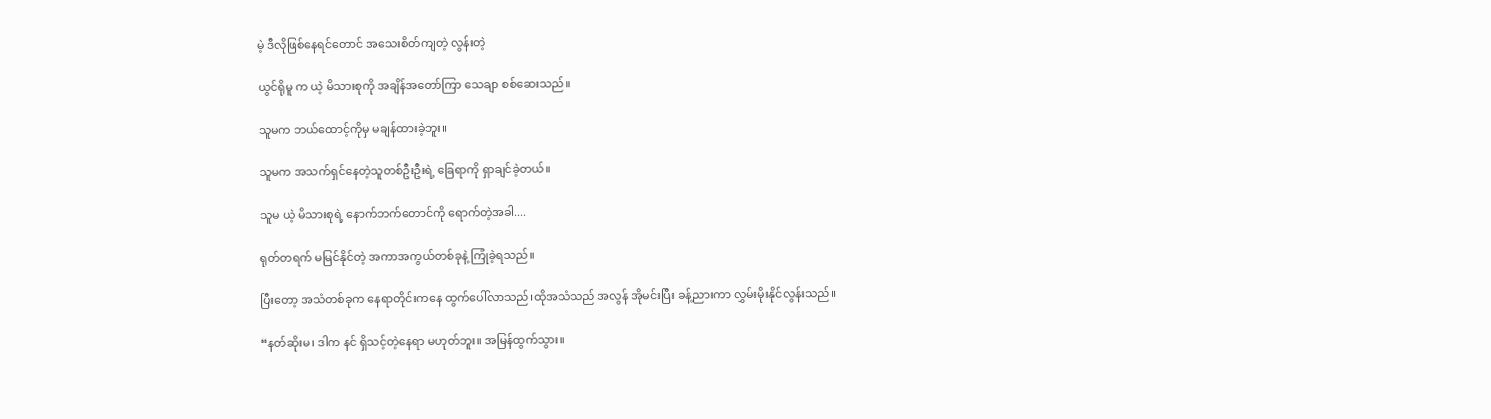မဲ့ ဒီလိုဖြစ်နေရင်တောင် အသေးစိတ်ကျတဲ့ လွန်းတဲ့

ယွင်ရိုမူ က ယဲ့ မိသားစုကို အချိန်အတော်ကြာ သေချာ စစ်ဆေးသည်။

သူမက ဘယ်ထောင့်ကိုမှ မချန်ထားခဲ့ဘူး။

သူမက အသက်ရှင်နေတဲ့သူတစ်ဦးဦးရဲ့ ခြေရာကို ရှာချင်ခဲ့တယ်။

သူမ ယဲ့ မိသားစုရဲ့ နောက်ဘက်တောင်ကို ရောက်တဲ့အခါ....

ရုတ်တရက် မမြင်နိုင်တဲ့ အကာအကွယ်တစ်ခုနဲ့ ကြုံခဲ့ရသည်။

ပြီးတော့ အသံတစ်ခုက နေရာတိုင်းကနေ ထွက်ပေါ်လာသည်၊ထိုအသံသည် အလွန် အိုမင်းပြီး ခန့်ညားကာ လွှမ်းမိုးနိုင်လွန်းသည်။

“နတ်ဆိုးမ၊ ဒါက နင် ရှိသင့်တဲ့နေရာ မဟုတ်ဘူး။ အမြန်ထွက်သွား။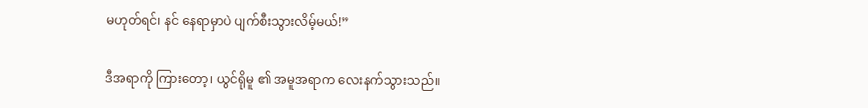မဟုတ်ရင်၊ နင် နေရာမှာပဲ ပျက်စီးသွားလိမ့်မယ်!”

ဒီအရာကို ကြားတော့၊ ယွင်ရိုမူ ၏ အမူအရာက လေးနက်သွားသည်။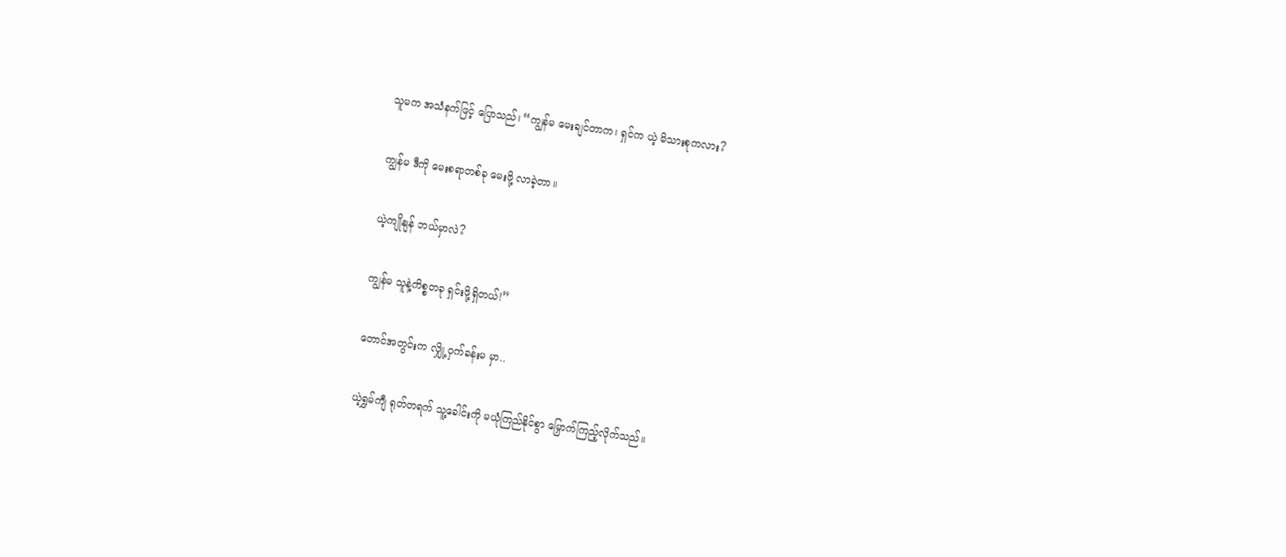သူမက အသံနက်ဖြင့် ပြောသည်၊ “ကျွန်မ မေးချင်တာက၊ ရှင်က ယဲ့ မိသားစုကလား?

ကျွန်မ ဒီကို မေးစရာတစ်ခု မေးဖို့ လာခဲ့တာ။

ယဲ့ကျိုနျန် ဘယ်မှာလဲ?

ကျွန်မ သူနဲ့ကိစ္စတခု ရှင်းဖို့ရှိတယ်!”

တောင်အတွင်းက လျှို့ဝှက်ခန်းမ မှာ..

ယဲ့ရွှမ်ကျီ ရုတ်တရက် သူ့ခေါင်းကို မယုံကြည်နိုင်စွာ မြှောက်ကြည့်လိုက်သည်။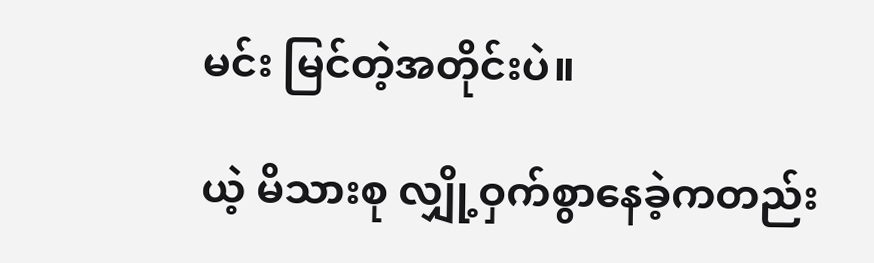မင်း မြင်တဲ့အတိုင်းပဲ။

ယဲ့ မိသားစု လျှို့ဝှက်စွာနေခဲ့ကတည်း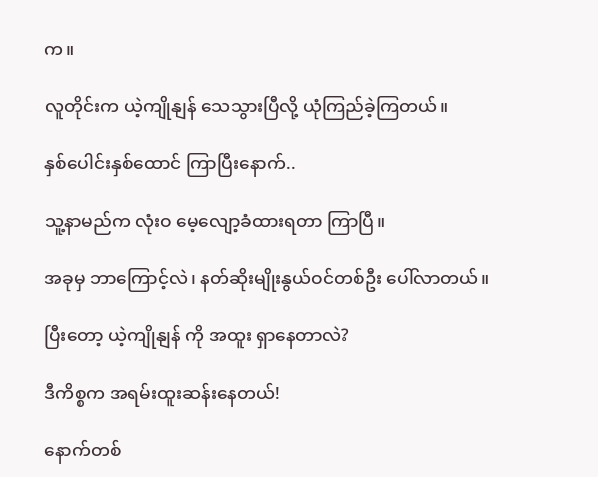က။

လူတိုင်းက ယဲ့ကျိုနျန် သေသွားပြီလို့ ယုံကြည်ခဲ့ကြတယ်။

နှစ်ပေါင်းနှစ်ထောင် ကြာပြီးနောက်..

သူ့နာမည်က လုံးဝ မေ့လျော့ခံထားရတာ ကြာပြီ။

အခုမှ ဘာကြောင့်လဲ၊ နတ်ဆိုးမျိုးနွယ်ဝင်တစ်ဦး ပေါ်လာတယ်။

ပြီးတော့ ယဲ့ကျိုနျန် ကို အထူး ရှာနေတာလဲ?

ဒီကိစ္စက အရမ်းထူးဆန်းနေတယ်!

နောက်တစ်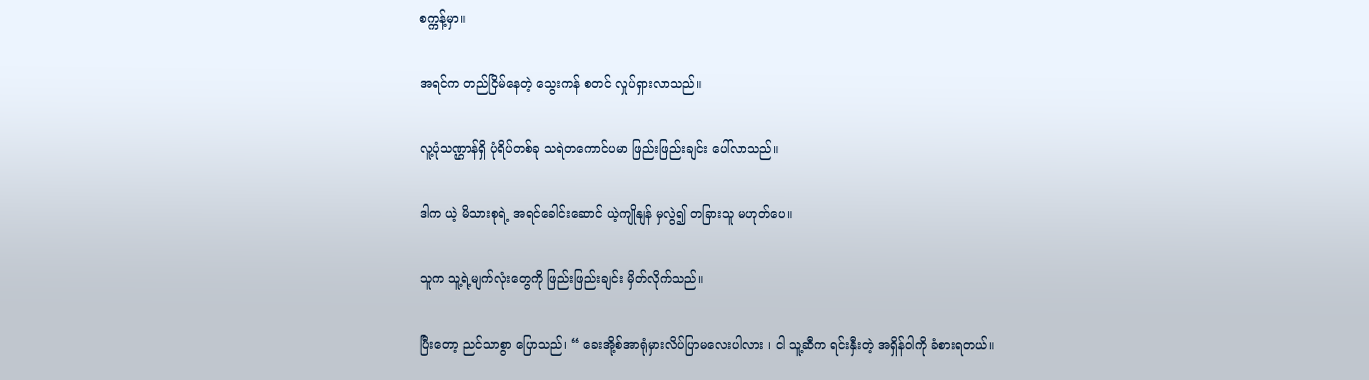စက္ကန့်မှာ။

အရင်က တည်ငြိမ်နေတဲ့ သွေးကန် စတင် လှုပ်ရှားလာသည်။

လူ့ပုံသဏ္ဌာန်ရှိ ပုံရိပ်တစ်ခု သရဲတကောင်ပမာ ဖြည်းဖြည်းချင်း ပေါ်လာသည်။

ဒါက ယဲ့ မိသားစုရဲ့ အရင်ခေါင်းဆောင် ယဲ့ကျိုနျန် မှလွဲ၍ တခြားသူ မဟုတ်ပေ။

သူက သူ့ရဲ့မျက်လုံးတွေကို ဖြည်းဖြည်းချင်း မှိတ်လိုက်သည်။

ပြီးတော့ ညင်သာစွာ ပြောသည်၊ “ ခေးအို့စ်အာရုံမှားလိပ်ပြာမလေးပါလား ၊ ငါ သူ့ဆီက ရင်းနှီးတဲ့ အရှိန်ဝါကို ခံစားရတယ်။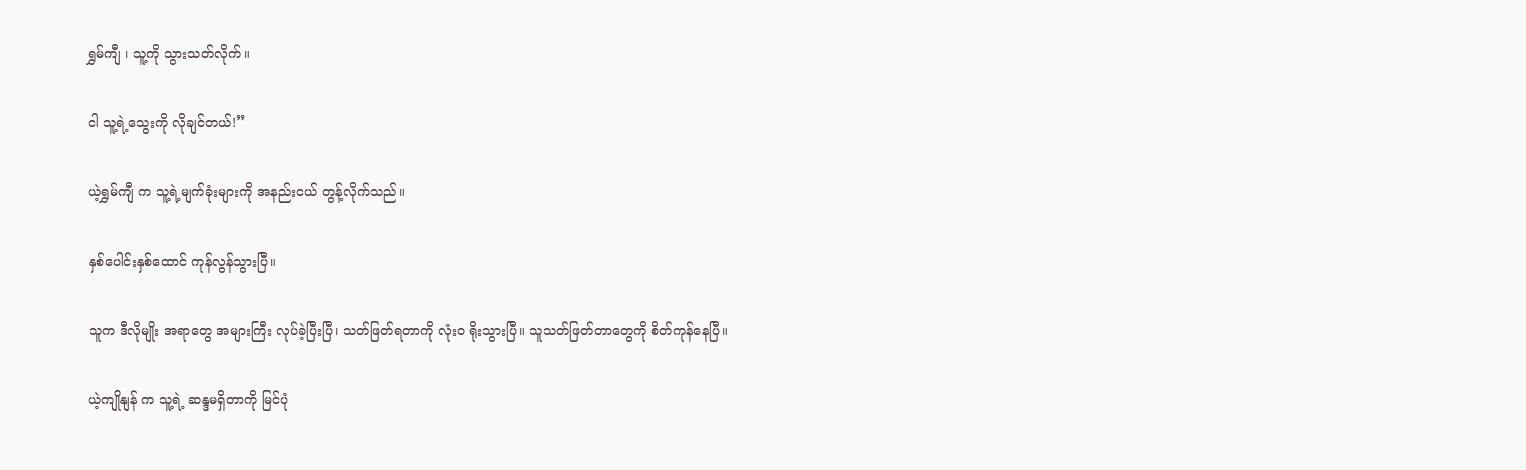ရွှမ်ကျီ ၊ သူ့ကို သွားသတ်လိုက်။

ငါ သူ့ရဲ့သွေးကို လိုချင်တယ်!”

ယဲ့ရွှမ်ကျီ က သူ့ရဲ့မျက်ခုံးများကို အနည်းငယ် တွန့်လိုက်သည်။

နှစ်ပေါင်းနှစ်ထောင် ကုန်လွန်သွားပြီ။

သူက ဒီလိုမျိုး အရာတွေ အများကြီး လုပ်ခဲ့ပြီးပြီ၊ သတ်ဖြတ်ရတာကို လုံးဝ ရိုးသွားပြီ။ သူသတ်ဖြတ်တာတွေကို စိတ်ကုန်နေပြီ။

ယဲ့ကျိုနျန် က သူ့ရဲ့ ဆန္ဒမရှိတာကို မြင်ပုံ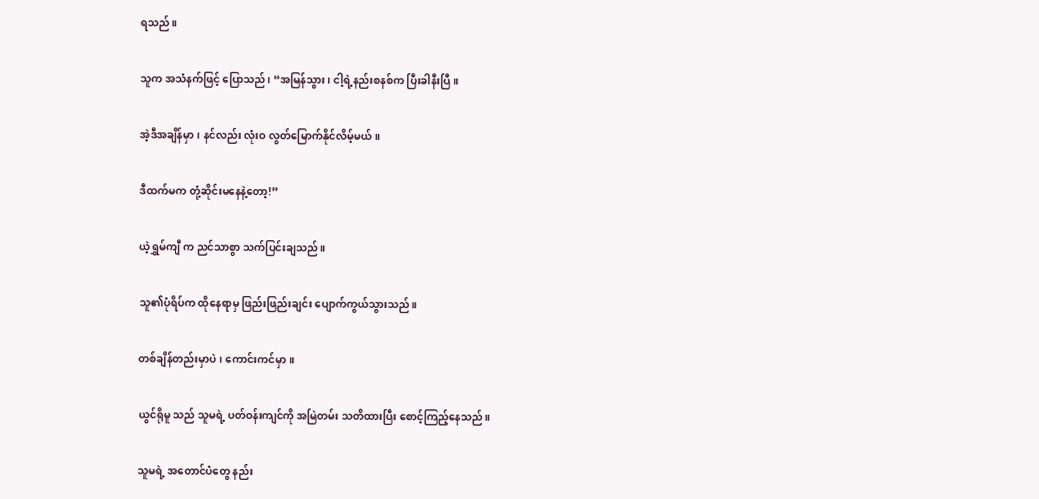ရသည်။

သူက အသံနက်ဖြင့် ပြောသည်၊ “အမြန်သွား၊ ငါ့ရဲ့နည်းစနစ်က ပြီးခါနီးပြီ။

အဲ့ဒီအချိန်မှာ၊ နင်လည်း လုံးဝ လွတ်မြောက်နိုင်လိမ့်မယ်။

ဒီထက်မက တုံ့ဆိုင်းမနေနဲ့တော့!”

ယဲ့ရွှမ်ကျီ က ညင်သာစွာ သက်ပြင်းချသည်။

သူ၏ပုံရိပ်က ထိုနေရာမှ ဖြည်းဖြည်းချင်း ပျောက်ကွယ်သွားသည်။

တစ်ချိန်တည်းမှာပဲ၊ ကောင်းကင်မှာ။

ယွင်ရိုမူ သည် သူမရဲ့ ပတ်ဝန်းကျင်ကို အမြဲတမ်း သတိထားပြီး စောင့်ကြည့်နေသည်။

သူမရဲ့ အတောင်ပံတွေ နည်း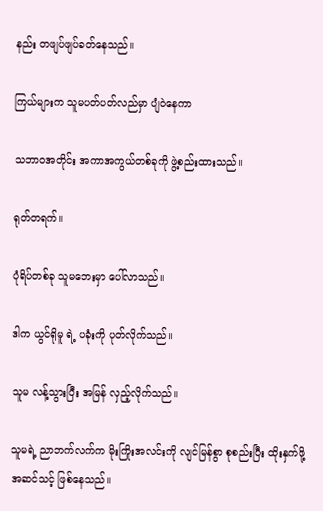နည်း တဖျပ်ဖျပ်ခတ်နေသည်။

ကြယ်များက သူမပတ်ပတ်လည်မှာ ပျံဝဲနေကာ

သဘာဝအတိုင်း အကာအကွယ်တစ်ခုကို ဖွဲ့စည်းထားသည်။

ရုတ်တရက်။

ပုံရိပ်တစ်ခု သူမဘေးမှာ ပေါ်လာသည်။

ဒါက ယွင်ရိုမူ ရဲ့ ပခုံးကို ပုတ်လိုက်သည်။

သူမ လန့်သွားပြီး အမြန် လှည့်လိုက်သည်။

သူမရဲ့ ညာဘက်လက်က မိုးကြိုးအလင်းကို လျင်မြန်စွာ စုစည်းပြီး ထိုးနှက်ဖို့ အဆင်သင့် ဖြစ်နေသည်။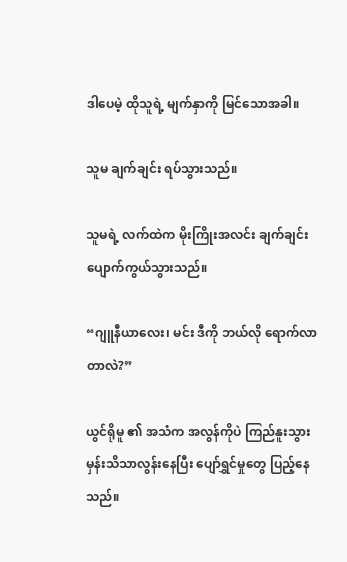ဒါပေမဲ့ ထိုသူရဲ့ မျက်နှာကို မြင်သောအခါ။

သူမ ချက်ချင်း ရပ်သွားသည်။

သူမရဲ့ လက်ထဲက မိုးကြိုးအလင်း ချက်ချင်း ပျောက်ကွယ်သွားသည်။

“ဂျူနီယာလေး၊ မင်း ဒီကို ဘယ်လို ရောက်လာတာလဲ?”

ယွင်ရိုမူ ၏ အသံက အလွန်ကိုပဲ ကြည်နူးသွားမှန်းသိသာလွန်းနေပြီး ပျော်ရွှင်မှုတွေ ပြည့်နေသည်။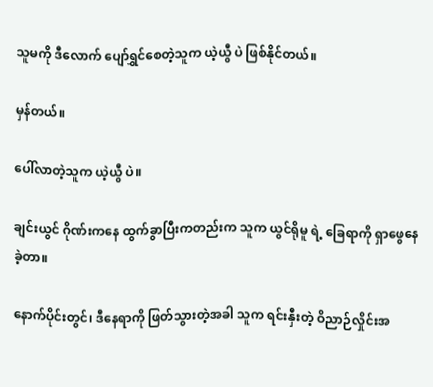သူမကို ဒီလောက် ပျော်ရွှင်စေတဲ့သူက ယဲ့ယွီ ပဲ ဖြစ်နိုင်တယ်။

မှန်တယ်။

ပေါ်လာတဲ့သူက ယဲ့ယွီ ပဲ။

ချင်းယွင် ဂိုဏ်းကနေ ထွက်ခွာပြီးကတည်းက သူက ယွင်ရိုမူ ရဲ့ ခြေရာကို ရှာဖွေနေခဲ့တာ။

နောက်ပိုင်းတွင်၊ ဒီနေရာကို ဖြတ်သွားတဲ့အခါ သူက ရင်းနှီးတဲ့ ဝိညာဉ်လှိုင်းအ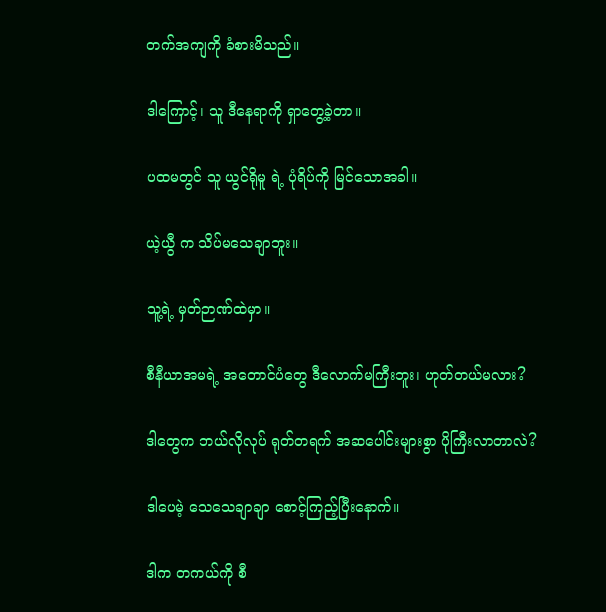တက်အကျကို ခံစားမိသည်။

ဒါကြောင့်၊ သူ ဒီနေရာကို ရှာတွေ့ခဲ့တာ။

ပထမတွင် သူ ယွင်ရိုမူ ရဲ့ ပုံရိပ်ကို မြင်သောအခါ။

ယဲ့ယွီ က သိပ်မသေချာဘူး။

သူ့ရဲ့ မှတ်ဉာဏ်ထဲမှာ။

စီနီယာအမရဲ့ အတောင်ပံတွေ ဒီလောက်မကြီးဘူး၊ ဟုတ်တယ်မလား?

ဒါတွေက ဘယ်လိုလုပ် ရုတ်တရက် အဆပေါင်းများစွာ ပိုကြီးလာတာလဲ?

ဒါပေမဲ့ သေသေချာချာ စောင့်ကြည့်ပြီးနောက်။

ဒါက တကယ်ကို စီ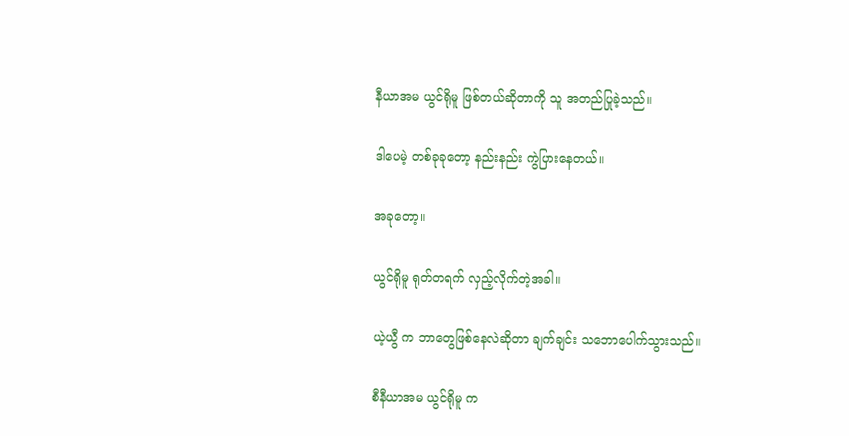နီယာအမ ယွင်ရိုမူ ဖြစ်တယ်ဆိုတာကို သူ အတည်ပြုခဲ့သည်။

ဒါပေမဲ့ တစ်ခုခုတော့ နည်းနည်း ကွဲပြားနေတယ်။

အခုတော့။

ယွင်ရိုမူ ရုတ်တရက် လှည့်လိုက်တဲ့အခါ။

ယဲ့ယွီ က ဘာတွေဖြစ်နေလဲဆိုတာ ချက်ချင်း သဘောပေါက်သွားသည်။

စီနီယာအမ ယွင်ရိုမူ က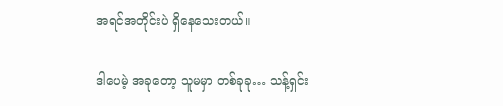အရင်အတိုင်းပဲ ရှိနေသေးတယ်။

ဒါပေမဲ့ အခုတော့ သူမမှာ တစ်ခုခု… သန့်ရှင်း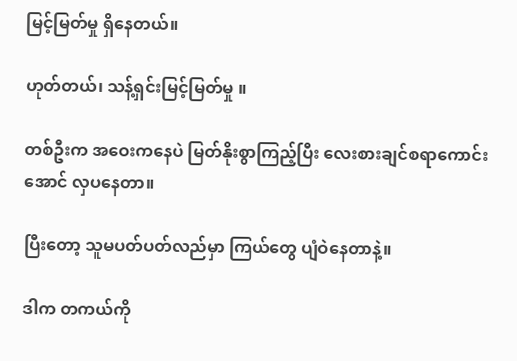မြင့်မြတ်မှု ရှိနေတယ်။

ဟုတ်တယ်၊ သန့်ရှင်းမြင့်မြတ်မှု ။

တစ်ဦးက အဝေးကနေပဲ မြတ်နိုးစွာကြည့်ပြီး လေးစားချင်စရာကောင်းအောင် လှပနေတာ။

ပြီးတော့ သူမပတ်ပတ်လည်မှာ ကြယ်တွေ ပျံဝဲနေတာနဲ့။

ဒါက တကယ်ကို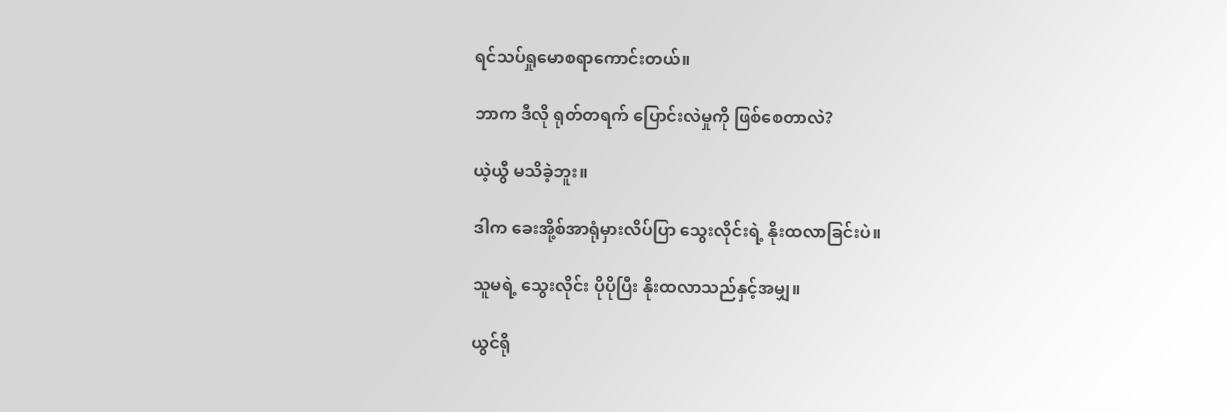ရင်သပ်ရှုမောစရာကောင်းတယ်။

ဘာက ဒီလို ရုတ်တရက် ပြောင်းလဲမှုကို ဖြစ်စေတာလဲ?

ယဲ့ယွီ မသိခဲ့ဘူး။

ဒါက ခေးအို့စ်အာရုံမှားလိပ်ပြာ သွေးလိုင်းရဲ့ နိုးထလာခြင်းပဲ။

သူမရဲ့ သွေးလိုင်း ပိုပိုပြီး နိုးထလာသည်နှင့်အမျှ။

ယွင်ရို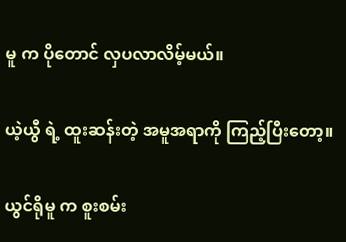မူ က ပိုတောင် လှပလာလိမ့်မယ်။

ယဲ့ယွီ ရဲ့ ထူးဆန်းတဲ့ အမူအရာကို ကြည့်ပြီးတော့။

ယွင်ရိုမူ က စူးစမ်း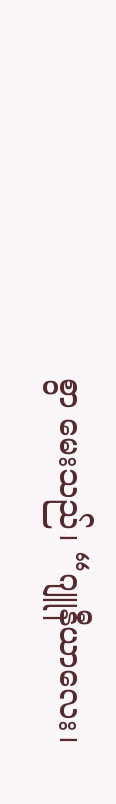စွာ မေးသည်၊ “ဂျူနီယာလေး၊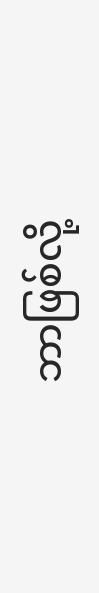ဘာဖြစ်လို့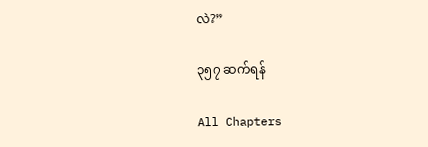လဲ?”

၃၅၇ ဆက်ရန်

All Chapters